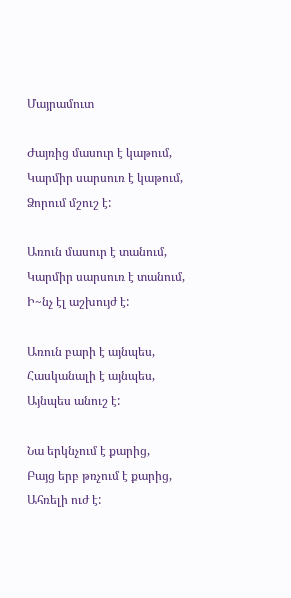Մայրամուտ

Ժայռից մասուր է կաթում,
Կարմիր սարսուռ է կաթում,
Ձորում մշուշ է:

Առուն մասուր է տանում,
Կարմիր սարսուռ է տանում,
Ի~նչ էլ աշխույժ է:

Առուն բարի է այնպես,
Հասկանալի է այնպես,
Այնպես անուշ է:

Նա երկնչում է քարից,
Բայց երբ թռչում է քարից,
Ահռելի ուժ է: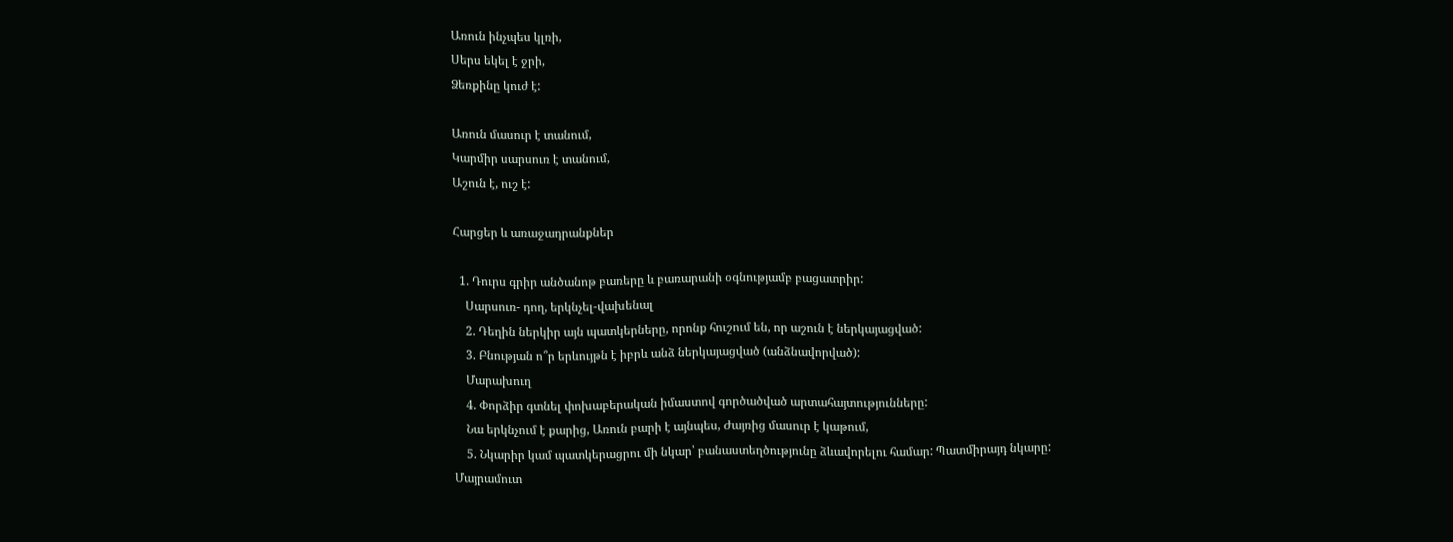Առուն ինչպես կլռի,
Սերս եկել է ջրի,
Ձեռքինը կուժ է:

Առուն մասուր է տանում,
Կարմիր սարսուռ է տանում,
Աշուն է, ուշ է:

Հարցեր և առաջադրանքներ

  1. Դուրս գրիր անծանոթ բառերը և բառարանի օգնությամբ բացատրիր:
    Սարսուռ- դող, երկնչել-վախենալ
    2. Դեղին ներկիր այն պատկերները, որոնք հուշում են, որ աշուն է ներկայացված:
    3. Բնության ո՞ր երևույթն է իբրև անձ ներկայացված (անձնավորված):
    Մարախուղ
    4. Փորձիր գտնել փոխաբերական իմաստով գործածված արտահայտությունները:
    Նա երկնչում է քարից, Առուն բարի է այնպես, Ժայռից մասուր է կաթում,
    5. Նկարիր կամ պատկերացրու մի նկար՝ բանաստեղծությունը ձևավորելու համար: Պատմիրայդ նկարը:
Մայրամուտ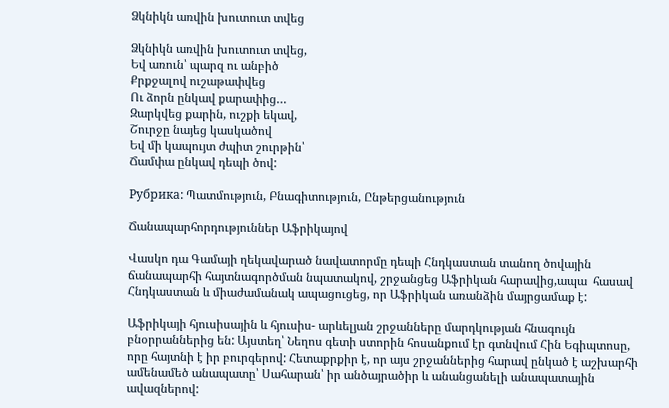Ձկնիկն առվին խուտուտ տվեց

Ձկնիկն առվին խուտուտ տվեց,
Եվ առուն՝ պարզ ու անբիծ
Քրքջալով ուշաթափվեց
Ու ձորն ընկավ քարափից…
Զարկվեց քարին, ուշքի եկավ,
Շուրջը նայեց կասկածով
Եվ մի կապույտ ժպիտ շուրթին՝
Ճամփա ընկավ դեպի ծով:

Рубрика: Պատմություն, Բնագիտություն, Ընթերցանություն

Ճանապարհորդություններ Աֆրիկայով

Վասկո դա Գամայի ղեկավարած նավատորմը դեպի Հնդկաստան տանող ծովային ճանապարհի հայտնագործման նպատակով, շրջանցեց Աֆրիկան հարավից,ապա  հասավ Հնդկաստան և միաժամանակ ապացուցեց, որ Աֆրիկան առանձին մայրցամաք է:

Աֆրիկայի հյուսիսային և հյուսիս- արևելյան շրջանները մարդկության հնագույն բնօրրաններից են: Այստեղ՝ Նեղոս գետի ստորին հոսանքում էր գտնվում Հին Եգիպտոսը, որը հայտնի է իր բուրգերով: Հետաքրքիր է, որ այս շրջաններից հարավ ընկած է աշխարհի ամենամեծ անապատը՝ Սահարան՝ իր անծայրածիր և անանցանելի անապատային ավազներով: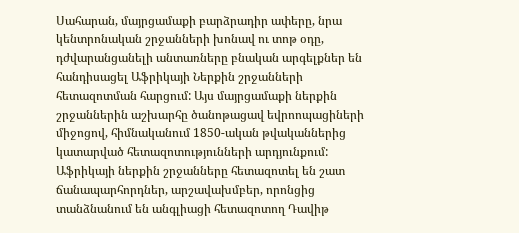Սահարան, մայրցամաքի բարձրադիր ափերը, նրա կենտրոնական շրջանների խոնավ ու տոթ օդը, դժվարանցանելի անտառները բնական արգելքներ են հանդիսացել Աֆրիկայի Ներքին շրջանների հետազոտման հարցում: Այս մայրցամաքի ներքին շրջաններին աշխարհը ծանոթացավ եվրոոպացիների միջոցով, հիմնականում 1850-ական թվականներից  կատարված հետազոտությունների արդյունքում: Աֆրիկայի ներքին շրջանները հետազոտել են շատ ճանապարհորդներ, արշավախմբեր, որոնցից տանձնանում են անգլիացի հետազոտող Դավիթ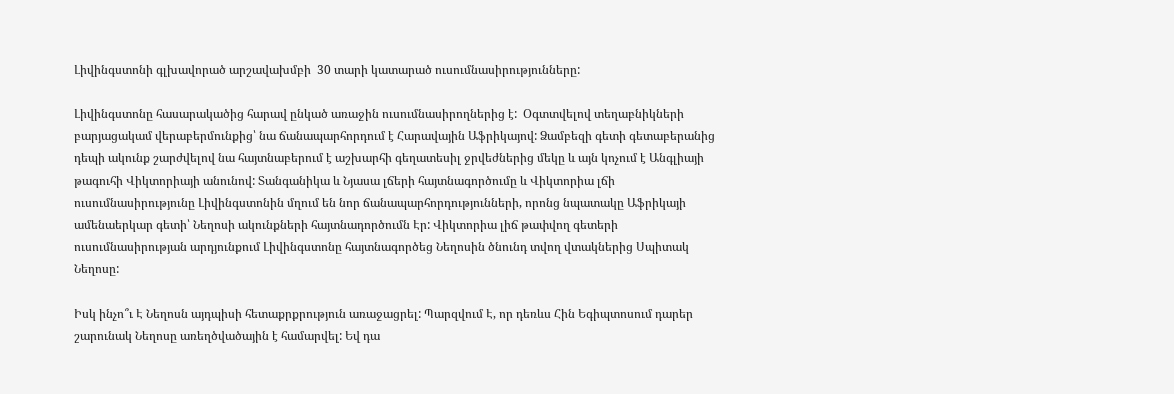Լիվինգստոնի գլխավորած արշավախմբի  30 տարի կատարած ուսումնասիրությունները:

Լիվինգստոնը հասարակածից հարավ ընկած առաջին ուսումնասիրողներից է:  Օգտտվելով տեղաբնիկների բարյացակամ վերաբերմունքից՝ նա ճանապարհորդում է Հարավային Աֆրիկայով: Ձամբեզի գետի գետաբերանից դեպի ակունք շարժվելով նա հայտնաբերում է աշխարհի գեղատեսիլ ջրվեժներից մեկը և այն կոչում է Անգլիայի թագուհի Վիկտորիայի անունով: Տանգանիկա և Նյասա լճերի հայտնագործումը և Վիկտորիա լճի ուսումնասիրությունը Լիվինգստոնին մղում են նոր ճանապարհորդությունների, որոնց նպատակը Աֆրիկայի ամենաերկար գետի՝ Նեղոսի ակունքների հայտնադործումն Էր: Վիկտորիա լիճ թափվող գետերի ուսումնասիրության արդյունքում Լիվինգստոնը հայտնագործեց Նեղոսին ծնունդ տվող վտակներից Սպիտակ Նեղոսը:

Իսկ ինչո՞ւ Է Նեղոսն այդպիսի հետաքրքրություն առաջացրել: Պարզվում Է, որ դեռևս Հին Եգիպտոսում դարեր շարունակ Նեղոսը առեղծվածային է համարվել: Եվ դա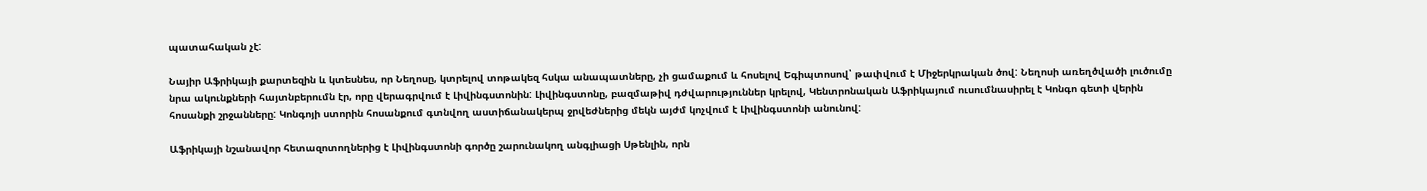պատահական չէ:

Նայիր Աֆրիկայի քարտեզին և կտեսնես, որ Նեղոսը, կտրելով տոթակեզ հսկա անապատները, չի ցամաքում և հոսելով Եգիպտոսով՝ թափվում է Միջերկրական ծով: Նեղոսի առեղծվածի լուծումը նրա ակունքների հայտնբերումն էր, որը վերագրվում է Լիվինգստոնին: Լիվինգստոնը, բազմաթիվ դժվարություններ կրելով, Կենտրոնական Աֆրիկայում ուսումնասիրել է Կոնգո գետի վերին հոսանքի շրջանները: Կոնգոյի ստորին հոսանքում գտնվող աստիճանակերպ ջրվեժներից մեկն այժմ կոչվում է Լիվինգստոնի անունով:

Աֆրիկայի նշանավոր հետազոտողներից է Լիվինգստոնի գործը շարունակող անգլիացի Սթենլին, որն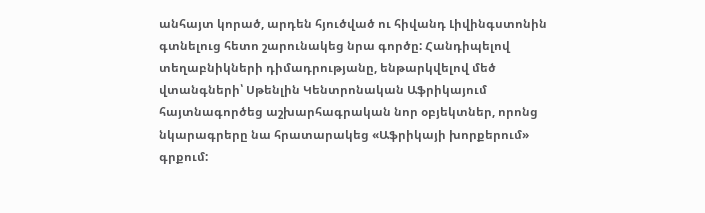անհայտ կորած, արդեն հյուծված ու հիվանդ Լիվինգստոնին գտնելուց հետո շարունակեց նրա գործը: Հանդիպելով տեղաբնիկների դիմադրությանը, ենթարկվելով մեծ վտանգների՝ Սթենլին Կենտրոնական Աֆրիկայում հայտնագործեց աշխարհագրական նոր օբյեկտներ, որոնց նկարագրերը նա հրատարակեց «Աֆրիկայի խորքերում» գրքում: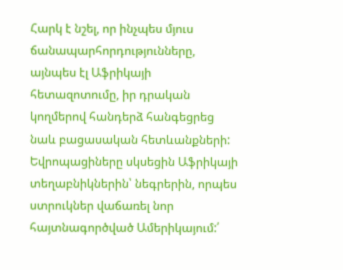Հարկ է նշել, որ ինչպես մյուս ճանապարհորդությունները, այնպես էլ Աֆրիկայի հետազոտումը, իր դրական կողմերով հանդերձ հանգեցրեց նաև բացասական հետևանքների: Եվրոպացիները սկսեցին Աֆրիկայի տեղաբնիկներին՝ նեգրերին, որպես ստրուկներ վաճառել նոր հայտնագործված Ամերիկայում:՛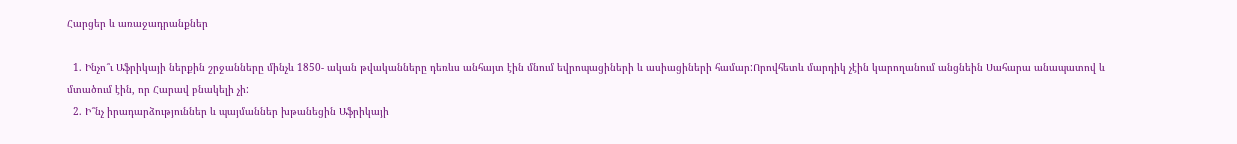Հարցեր և առաջադրանքներ

  1. Ինչո՞ւ Աֆրիկայի ներքին շրջանները մինչև 1850- ական թվականները դեռևս անհայտ էին մնում եվրոպացիների և ասիացիների համար:Որովհետև մարդիկ չէին կարողանում անցնեին Սահարա անապատով և մտածում էին, որ Հարավ բնակելի չի:
  2. Ի՞նչ իրադարձություններ և պայմաններ խթանեցին Աֆրիկայի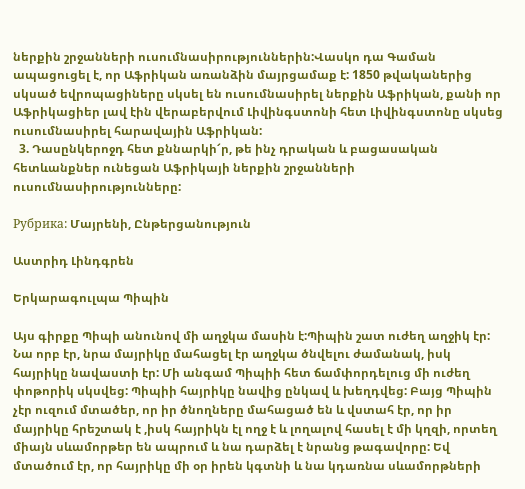ներքին շրջանների ուսումնասիրություններին:Վասկո դա Գաման ապացուցել է, որ Աֆրիկան առանձին մայրցամաք է: 1850 թվականերից սկսած եվրոպացիները սկսել են ուսումնասիրել ներքին Աֆրիկան, քանի որ Աֆրիկացիեր լավ էին վերաբերվում Լիվինգստոնի հետ Լիվինգստոնը սկսեց ուսումնասիրել հարավային Աֆրիկան:
  3. Դասընկերոջդ հետ քննարկի՜ր, թե ինչ դրական և բացասական հետևանքներ ունեցան Աֆրիկայի ներքին շրջանների ուսումնասիրությունները:

Рубрика: Մայրենի, Ընթերցանություն

Աստրիդ Լինդգրեն

Երկարագուլպա Պիպին

Այս գիրքը Պիպի անունով մի աղջկա մասին է:Պիպին շատ ուժեղ աղջիկ էր: Նա որբ էր, նրա մայրիկը մահացել էր աղջկա ծնվելու ժամանակ, իսկ հայրիկը նավաստի էր: Մի անգամ Պիպիի հետ ճամփորդելուց մի ուժեղ փոթորիկ սկսվեց: Պիպիի հայրիկը նավից ընկավ և խեղդվեց: Բայց Պիպին չէր ուզում մտածեր, որ իր ծնողները մահացած են և վստահ էր, որ իր մայրիկը հրեշտակ է ,իսկ հայրիկն էլ ողջ է և լողալով հասել է մի կղզի, որտեղ միայն սևամորթեր են ապրում և նա դարձել է նրանց թագավորը: Եվ մտածում էր, որ հայրիկը մի օր իրեն կգտնի և նա կդառնա սևամորթների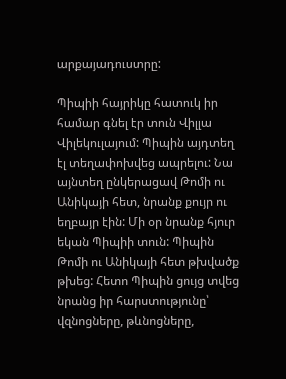արքայադուստրը:

Պիպիի հայրիկը հատուկ իր համար գնել էր տուն Վիլլա Վիլեկուլայում: Պիպին այդտեղ էլ տեղափոխվեց ապրելու: Նա այնտեղ ընկերացավ Թոմի ու Անիկայի հետ, նրանք քույր ու եղբայր էին: Մի օր նրանք հյուր եկան Պիպիի տուն: Պիպին Թոմի ու Անիկայի հետ թխվածք թխեց: Հետո Պիպին ցույց տվեց նրանց իր հարստությունը՝ վզնոցները, թևնոցները,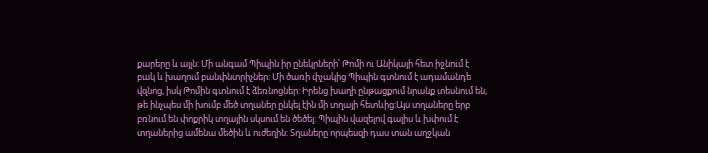քարերը և այլն: Մի անգամ Պիպին իր ընեկրների՝ Թոմի ու Անիկայի հետ իջնում է բակ և խաղում բանփնտրիչներ: Մի ծառի փչակից Պիպին գտնում է ադամանդե վզնոց, իսկ Թոմին գտնում է ձեռնոցներ: Իրենց խաղի ընթացքում նրանք տեսնում են, թե ինչպես մի խումբ մեծ տղաներ ընկել էին մի տղայի հետևից:Այս տղաները երբ բռնում են փոքրիկ տղային սկսում են ծեծել: Պիպին վազելով գալիս և խփում է տղաներից ամենա մեծին և ուժեղին: Տղաները որպեսզի դաս տան աղջկան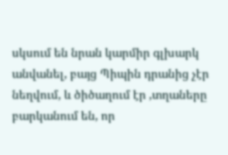սկսում են նրան կարմիր գլխարկ անվանել, բայց Պիպին դրանից չէր նեղվում, և ծիծաղում էր ,տղաները բարկանում են, որ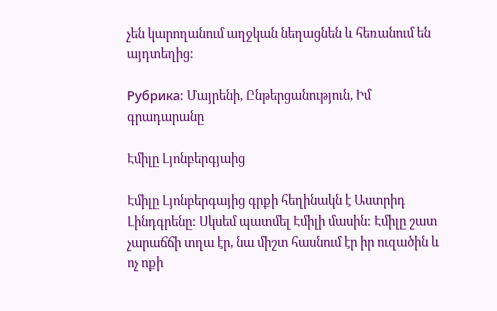չեն կարողանում աղջկան նեղացնեն և հեռանում են այդտեղից:

Рубрика: Մայրենի, Ընթերցանություն, Իմ գրադարանը

Էմիլը Լյոնբերգյաից

Էմիլը Լյոնբերգայից գրքի հեղինակն է Աստրիդ Լինդգրենը: Սկսեմ պատմել Էմիլի մասին: Էմիլը շատ չարաճճի տղա էր, նա միշտ հասնում էր իր ուզածին և ոչ ոքի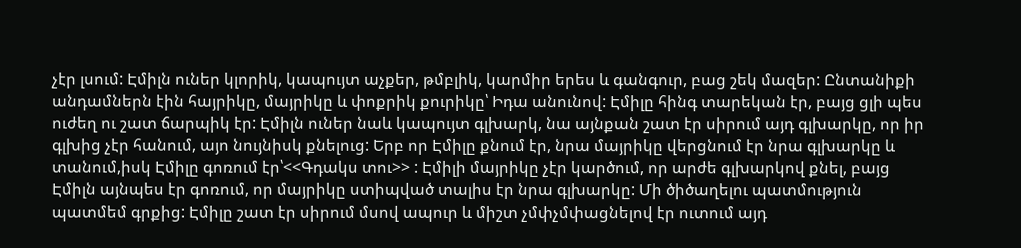չէր լսում: Էմիլն ուներ կլորիկ, կապույտ աչքեր, թմբլիկ, կարմիր երես և գանգուր, բաց շեկ մազեր: Ընտանիքի անդամներն էին հայրիկը, մայրիկը և փոքրիկ քուրիկը՝ Իդա անունով: Էմիլը հինգ տարեկան էր, բայց ցլի պես ուժեղ ու շատ ճարպիկ էր: Էմիլն ուներ նաև կապույտ գլխարկ, նա այնքան շատ էր սիրում այդ գլխարկը, որ իր գլխից չէր հանում, այո նույնիսկ քնելուց: Երբ որ Էմիլը քնում էր, նրա մայրիկը վերցնում էր նրա գլխարկը և տանում,իսկ Էմիլը գոռում էր՝<<Գդակս տու>> : Էմիլի մայրիկը չէր կարծում, որ արժե գլխարկով քնել, բայց Էմիլն այնպես էր գոռում, որ մայրիկը ստիպված տալիս էր նրա գլխարկը: Մի ծիծաղելու պատմություն պատմեմ գրքից: Էմիլը շատ էր սիրում մսով ապուր և միշտ չմփչմփացնելով էր ուտում այդ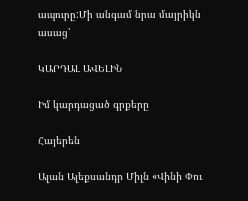ապուրը:Մի անգամ նրա մայրիկն ասաց՝

ԿԱՐԴԱԼ ԱՎԵԼԻՆ

Իմ կարդացած գրքերը

Հայերեն

Ալան Ալեքսանդր Միլն «Վինի Փու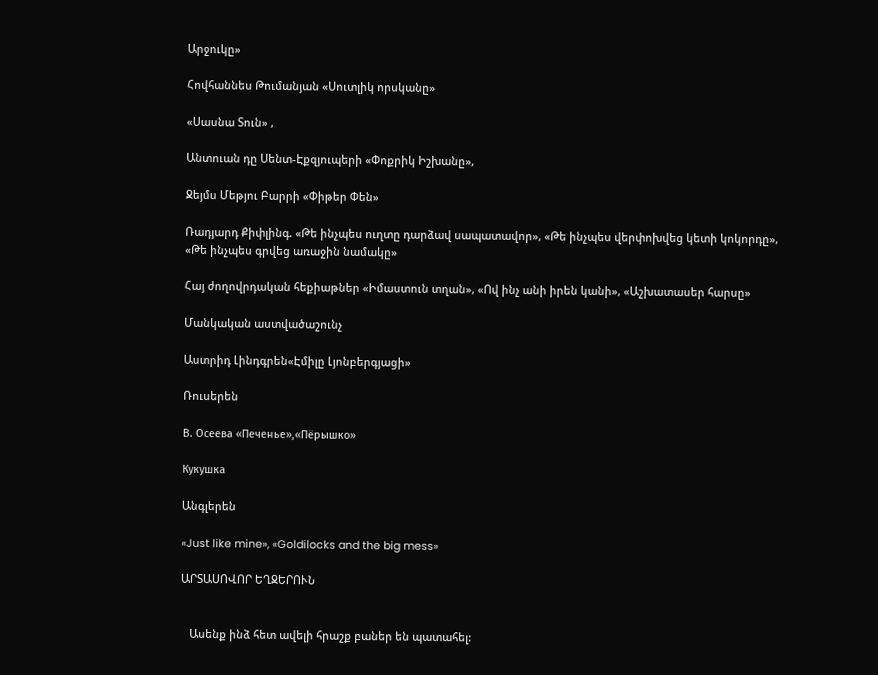Արջուկը»

Հովհաննես Թումանյան «Սուտլիկ որսկանը»

«Սասնա Տուն» ,

Անտուան դը Սենտ-Էքզյուպերի «Փոքրիկ Իշխանը»,

Ջեյմս Մեթյու Բարրի «Փիթեր Փեն»

Ռադյարդ Քիփլինգ. «Թե ինչպես ուղտը դարձավ սապատավոր», «Թե ինչպես վերփոխվեց կետի կոկորդը», «Թե ինչպես գրվեց առաջին նամակը»

Հայ ժողովրդական հեքիաթներ «Իմաստուն տղան», «Ով ինչ անի իրեն կանի», «Աշխատասեր հարսը»

Մանկական աստվածաշունչ

Աստրիդ Լինդգրեն«Էմիլը Լյոնբերգյացի»

Ռուսերեն

В. Осеева «Печенье»,«Пёрышко»

Кукушка

Անգլերեն

«Just like mine», «Goldilocks and the big mess»

ԱՐՏԱՍՈՎՈՐ ԵՂՋԵՐՈՒՆ


   Ասենք ինձ հետ ավելի հրաշք բաներ են պատահել: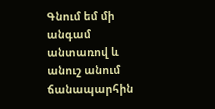Գնում եմ մի անգամ անտառով և անուշ անում ճանապարհին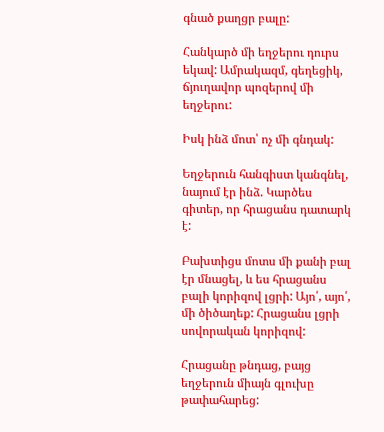գնած քաղցր բալը:

Հանկարծ մի եղջերու դուրս եկավ: Ամրակազմ, գեղեցիկ, ճյուղավոր պոզերով մի եղջերու:

Իսկ ինձ մոտ՝ ոչ մի գնդակ:

Եղջերուն հանգիստ կանգնել, նայում էր ինձ. Կարծես գիտեր, որ հրացանս դատարկ է:

Բախտիցս մոտս մի քանի բալ էր մնացել, և ես հրացանս բալի կորիզով լցրի: Այո՛, այո՛, մի ծիծաղեք: Հրացանս լցրի սովորական կորիզով:

Հրացանը թնդաց, բայց եղջերուն միայն գլուխը թափահարեց: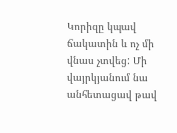Կորիզը կպավ ճակատին և ոչ մի վնաս չտվեց: Մի վայրկյանում նա անհետացավ թավ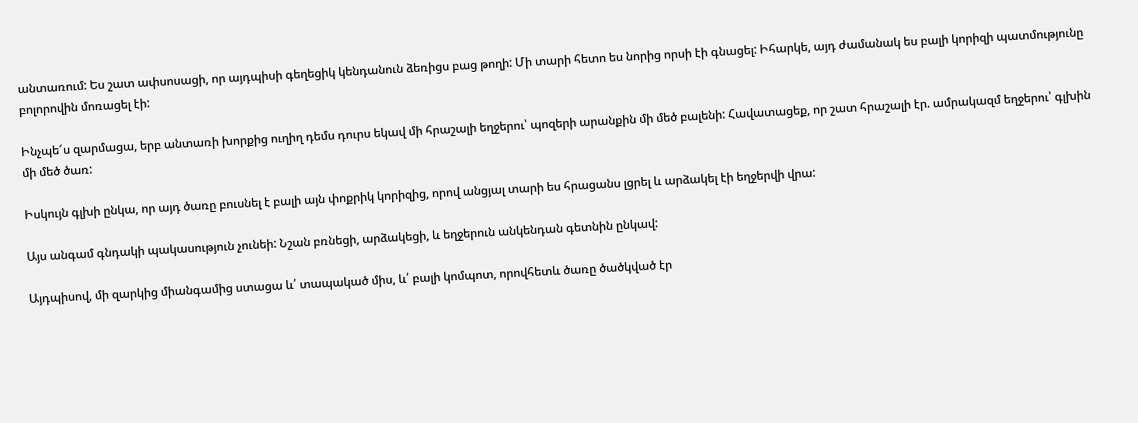անտառում: Ես շատ ափսոսացի, որ այդպիսի գեղեցիկ կենդանուն ձեռիցս բաց թողի: Մի տարի հետո ես նորից որսի էի գնացել: Իհարկե, այդ ժամանակ ես բալի կորիզի պատմությունը բոլորովին մոռացել էի:

Ինչպե՜ս զարմացա, երբ անտառի խորքից ուղիղ դեմս դուրս եկավ մի հրաշալի եղջերու՝ պոզերի արանքին մի մեծ բալենի: Հավատացեք, որ շատ հրաշալի էր. ամրակազմ եղջերու՝ գլխին մի մեծ ծառ:

Իսկույն գլխի ընկա, որ այդ ծառը բուսնել է բալի այն փոքրիկ կորիզից, որով անցյալ տարի ես հրացանս լցրել և արձակել էի եղջերվի վրա:

Այս անգամ գնդակի պակասություն չունեի: Նշան բռնեցի, արձակեցի, և եղջերուն անկենդան գետնին ընկավ:

Այդպիսով, մի զարկից միանգամից ստացա և՛ տապակած միս, և՛ բալի կոմպոտ, որովհետև ծառը ծածկված էր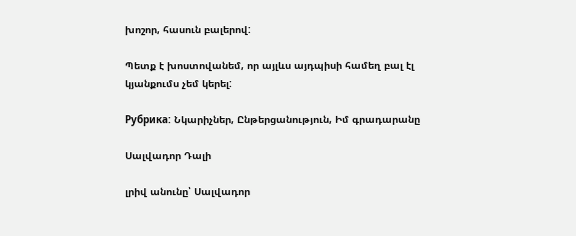խոշոր, հասուն բալերով:

Պետք է խոստովանեմ, որ այլևս այդպիսի համեղ բալ էլ կյանքումս չեմ կերել:

Рубрика: Նկարիչներ, Ընթերցանություն, Իմ գրադարանը

Սալվադոր Դալի

լրիվ անունը՝ Սալվադոր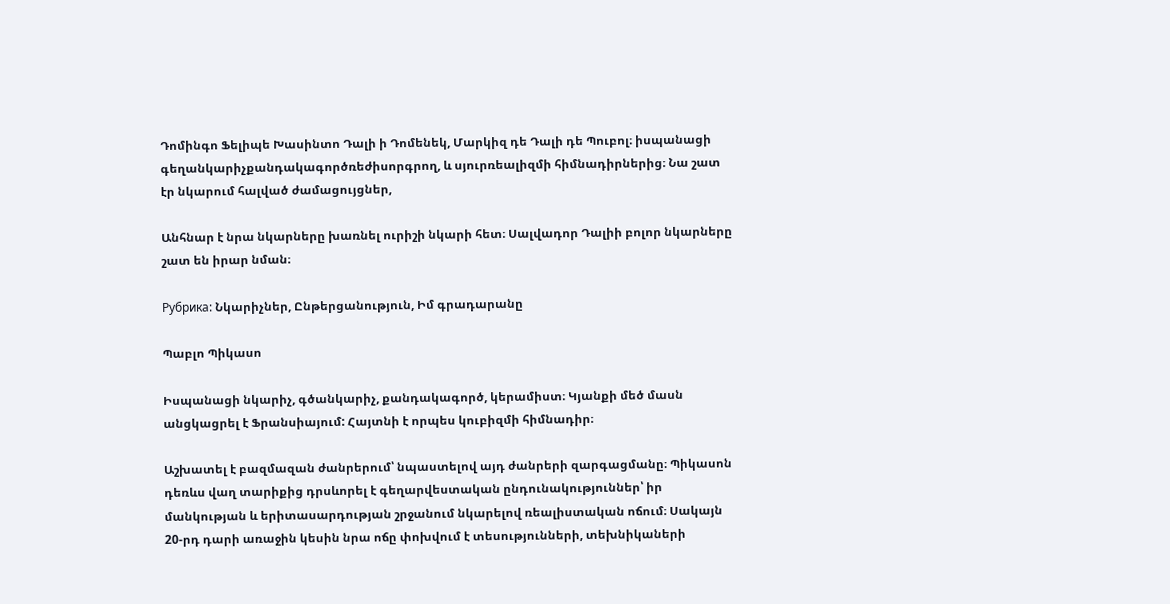Դոմինգո Ֆելիպե Խասինտո Դալի ի Դոմենեկ, Մարկիզ դե Դալի դե Պուբոլ։ իսպանացի գեղանկարիչքանդակագործռեժիսորգրող, և սյուրռեալիզմի հիմնադիրներից։ Նա շատ էր նկարում հալված ժամացույցներ,

Անհնար է նրա նկարները խառնել ուրիշի նկարի հետ։ Սալվադոր Դալիի բոլոր նկարները շատ են իրար նման։

Рубрика: Նկարիչներ, Ընթերցանություն, Իմ գրադարանը

Պաբլո Պիկասո

Իսպանացի նկարիչ, գծանկարիչ, քանդակագործ, կերամիստ։ Կյանքի մեծ մասն անցկացրել է Ֆրանսիայում: Հայտնի է որպես կուբիզմի հիմնադիր։

Աշխատել է բազմազան ժանրերում՝ նպաստելով այդ ժանրերի զարգացմանը։ Պիկասոն դեռևս վաղ տարիքից դրսևորել է գեղարվեստական ընդունակություններ՝ իր մանկության և երիտասարդության շրջանում նկարելով ռեալիստական ոճում։ Սակայն 20-րդ դարի առաջին կեսին նրա ոճը փոխվում է տեսությունների, տեխնիկաների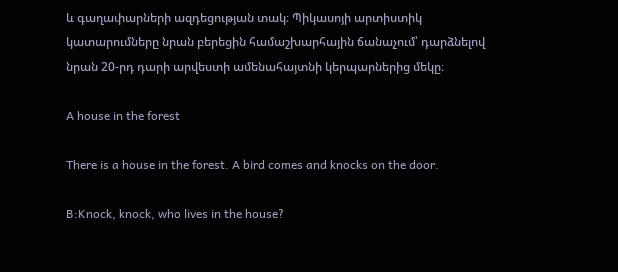և գաղափարների ազդեցության տակ։ Պիկասոյի արտիստիկ կատարումները նրան բերեցին համաշխարհային ճանաչում՝ դարձնելով նրան 20-րդ դարի արվեստի ամենահայտնի կերպարներից մեկը։

A house in the forest

There is a house in the forest. A bird comes and knocks on the door.

B:Knock, knock, who lives in the house?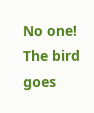No one! The bird goes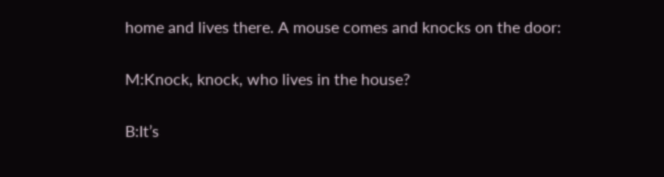home and lives there. A mouse comes and knocks on the door:

M:Knock, knock, who lives in the house?

B:It’s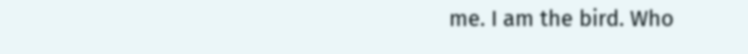me. I am the bird. Who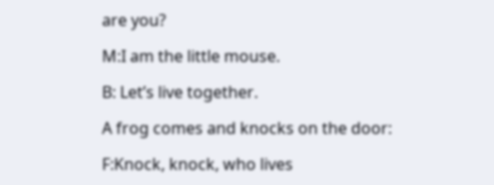are you?

M:I am the little mouse.

B: Let’s live together.

A frog comes and knocks on the door:

F:Knock, knock, who lives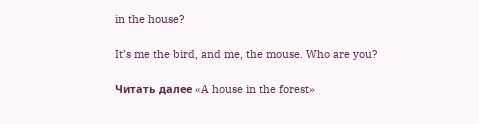in the house?

It’s me the bird, and me, the mouse. Who are you?

Читать далее «A house in the forest»